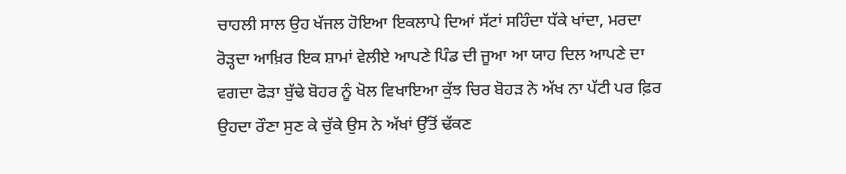ਚਾਹਲੀ ਸਾਲ ਉਹ ਖੱਜਲ ਹੋਇਆ ਇਕਲਾਪੇ ਦਿਆਂ ਸੱਟਾਂ ਸਹਿੰਦਾ ਧੱਕੇ ਖਾਂਦਾ, ਮਰਦਾ ਰੋੜ੍ਹਦਾ ਆਖ਼ਿਰ ਇਕ ਸ਼ਾਮਾਂ ਵੇਲੀਏ ਆਪਣੇ ਪਿੰਡ ਦੀ ਜੂਆ ਆ ਯਾਹ ਦਿਲ ਆਪਣੇ ਦਾ ਵਗਦਾ ਫੋੜਾ ਬੁੱਢੇ ਬੋਹਰ ਨੂੰ ਖੋਲ ਵਿਖਾਇਆ ਕੁੱਝ ਚਿਰ ਬੋਹੜ ਨੇ ਅੱਖ ਨਾ ਪੱਟੀ ਪਰ ਫ਼ਿਰ ਉਹਦਾ ਰੌਣਾ ਸੁਣ ਕੇ ਚੁੱਕੇ ਉਸ ਨੇ ਅੱਖਾਂ ਉੱਤੋਂ ਢੱਕਣ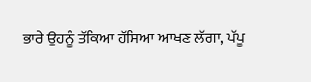ਭਾਰੇ ਉਹਨੂੰ ਤੱਕਿਆ ਹੱਸਿਆ ਆਖਣ ਲੱਗਾ, ਪੱਪੂ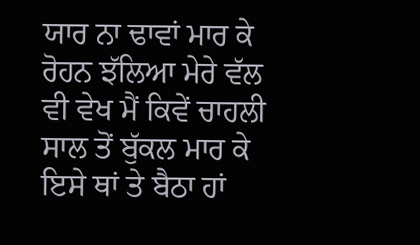ਯਾਰ ਨਾ ਢਾਵਾਂ ਮਾਰ ਕੇ ਰੋਹਨ ਝੱਲਿਆ ਮੇਰੇ ਵੱਲ ਵੀ ਵੇਖ ਮੈਂ ਕਿਵੇਂ ਚਾਹਲੀ ਸਾਲ ਤੋਂ ਬੁੱਕਲ ਮਾਰ ਕੇ ਇਸੇ ਥਾਂ ਤੇ ਬੈਠਾ ਹਾਂ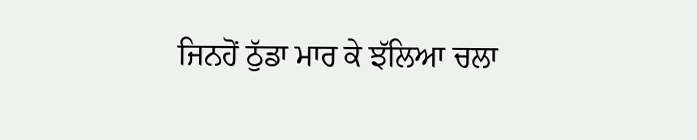ਜਿਨਹੋਂ ਠੁੱਡਾ ਮਾਰ ਕੇ ਝੱਲਿਆ ਚਲਾ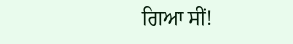ਗਿਆ ਸੀਂ!